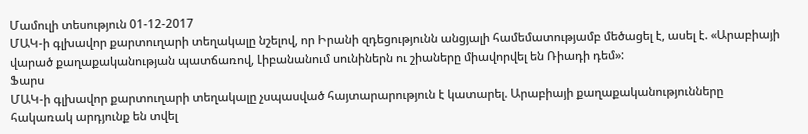Մամուլի տեսություն 01-12-2017
ՄԱԿ-ի գլխավոր քարտուղարի տեղակալը նշելով, որ Իրանի զդեցությունն անցյալի համեմատությամբ մեծացել է, ասել է. «Արաբիայի վարած քաղաքականության պատճառով, Լիբանանում սունիներն ու շիաները միավորվել են Ռիադի դեմ»:
Ֆարս
ՄԱԿ-ի գլխավոր քարտուղարի տեղակալը չսպասված հայտարարություն է կատարել. Արաբիայի քաղաքականությունները հակառակ արդյունք են տվել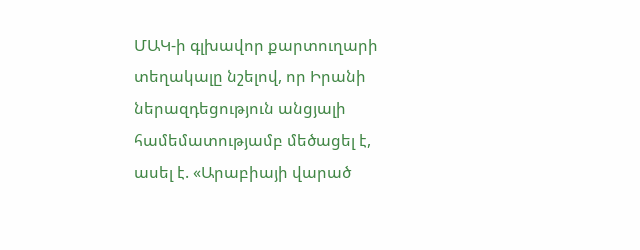ՄԱԿ-ի գլխավոր քարտուղարի տեղակալը նշելով, որ Իրանի ներազդեցություն անցյալի համեմատությամբ մեծացել է, ասել է. «Արաբիայի վարած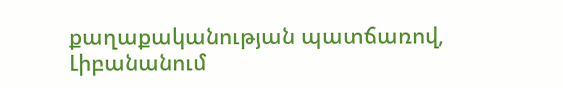քաղաքականության պատճառով, Լիբանանում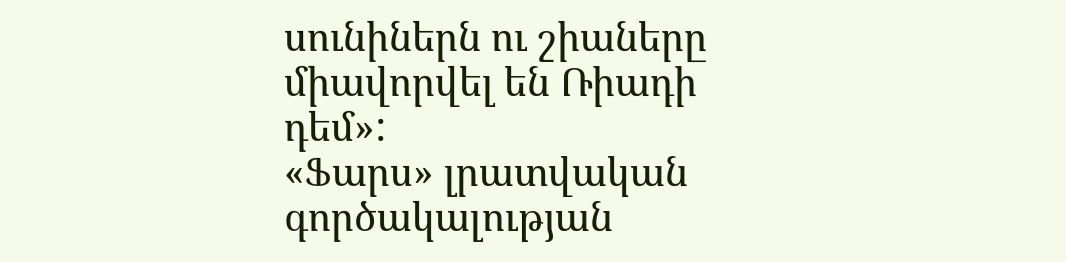սունիներն ու շիաները միավորվել են Ռիադի դեմ»:
«Ֆարս» լրատվական գործակալության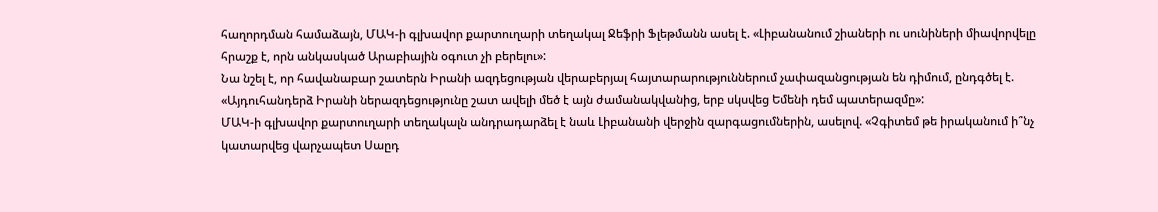հաղորդման համաձայն, ՄԱԿ-ի գլխավոր քարտուղարի տեղակալ Ջեֆրի Ֆլեթմանն ասել է. «Լիբանանում շիաների ու սունիների միավորվելը հրաշք է, որն անկասկած Արաբիային օգուտ չի բերելու»:
Նա նշել է, որ հավանաբար շատերն Իրանի ազդեցության վերաբերյալ հայտարարություններում չափազանցության են դիմում, ընդգծել է. «Այդուհանդերձ Իրանի ներազդեցությունը շատ ավելի մեծ է այն ժամանակվանից, երբ սկսվեց Եմենի դեմ պատերազմը»:
ՄԱԿ-ի գլխավոր քարտուղարի տեղակալն անդրադարձել է նաև Լիբանանի վերջին զարգացումներին, ասելով. «Չգիտեմ թե իրականում ի՞նչ կատարվեց վարչապետ Սաըդ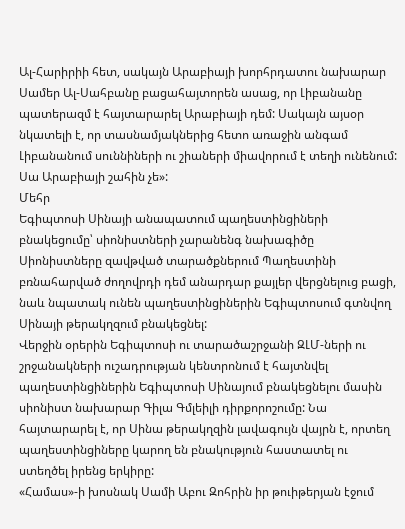Ալ-Հարիրիի հետ, սակայն Արաբիայի խորհրդատու նախարար Սամեր Ալ-Սահբանը բացահայտորեն ասաց, որ Լիբանանը պատերազմ է հայտարարել Արաբիայի դեմ: Սակայն այսօր նկատելի է, որ տասնամյակներից հետո առաջին անգամ Լիբանանում սուննիների ու շիաների միավորում է տեղի ունենում: Սա Արաբիայի շահին չե»:
Մեհր
Եգիպտոսի Սինայի անապատում պաղեստինցիների բնակեցումը՝ սիոնիստների չարանենգ նախագիծը
Սիոնիստները զավթված տարածքներում Պաղեստինի բռնահարված ժողովրդի դեմ անարդար քայլեր վերցնելուց բացի, նաև նպատակ ունեն պաղեստինցիներին Եգիպտոսում գտնվող Սինայի թերակղզում բնակեցնել:
Վերջին օրերին Եգիպտոսի ու տարածաշրջանի ԶԼՄ-ների ու շրջանակների ուշադրության կենտրոնում է հայտնվել պաղեստինցիներին Եգիպտոսի Սինայում բնակեցնելու մասին սիոնիստ նախարար Գիլա Գմլեիլի դիրքորոշումը: Նա հայտարարել է, որ Սինա թերակղզին լավագույն վայրն է, որտեղ պաղեստինցիները կարող են բնակություն հաստատել ու ստեղծել իրենց երկիրը:
«Համաս»-ի խոսնակ Սամի Աբու Զոհրին իր թուիթերյան էջում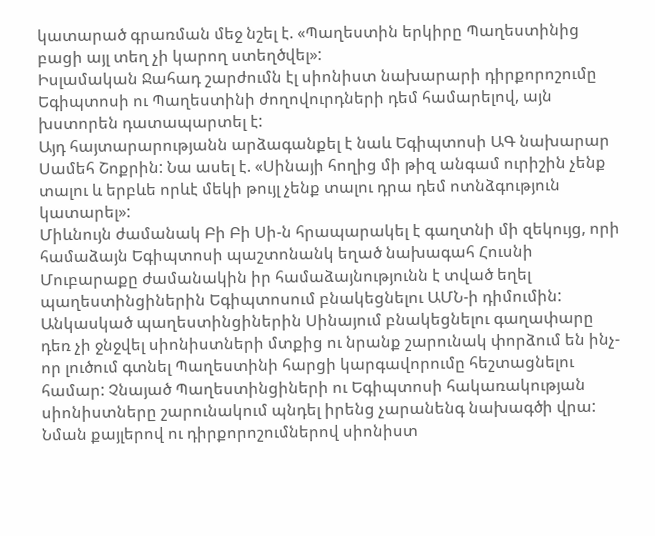կատարած գրառման մեջ նշել է. «Պաղեստին երկիրը Պաղեստինից բացի այլ տեղ չի կարող ստեղծվել»:
Իսլամական Ջահադ շարժումն էլ սիոնիստ նախարարի դիրքորոշումը Եգիպտոսի ու Պաղեստինի ժողովուրդների դեմ համարելով, այն խստորեն դատապարտել է:
Այդ հայտարարությանն արձագանքել է նաև Եգիպտոսի ԱԳ նախարար Սամեհ Շոքրին: Նա ասել է. «Սինայի հողից մի թիզ անգամ ուրիշին չենք տալու և երբևե որևէ մեկի թույլ չենք տալու դրա դեմ ոտնձգություն կատարել»:
Միևնույն ժամանակ Բի Բի Սի-ն հրապարակել է գաղտնի մի զեկույց, որի համաձայն Եգիպտոսի պաշտոնանկ եղած նախագահ Հուսնի Մուբարաքը ժամանակին իր համաձայնությունն է տված եղել պաղեստինցիներին Եգիպտոսում բնակեցնելու ԱՄՆ-ի դիմումին:
Անկասկած պաղեստինցիներին Սինայում բնակեցնելու գաղափարը դեռ չի ջնջվել սիոնիստների մտքից ու նրանք շարունակ փորձում են ինչ-որ լուծում գտնել Պաղեստինի հարցի կարգավորումը հեշտացնելու համար: Չնայած Պաղեստինցիների ու Եգիպտոսի հակառակության սիոնիստները շարունակում պնդել իրենց չարանենգ նախագծի վրա: Նման քայլերով ու դիրքորոշումներով սիոնիստ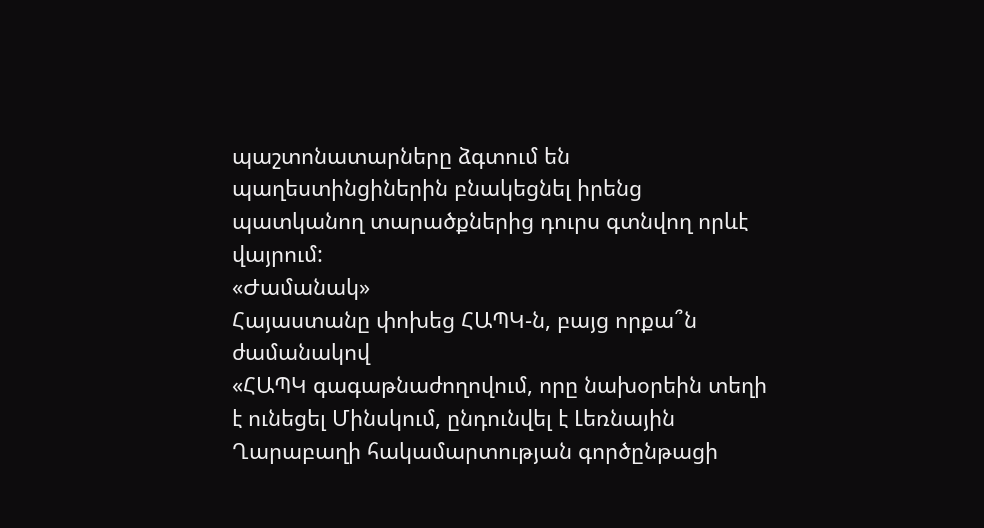պաշտոնատարները ձգտում են պաղեստինցիներին բնակեցնել իրենց պատկանող տարածքներից դուրս գտնվող որևէ վայրում:
«Ժամանակ»
Հայաստանը փոխեց ՀԱՊԿ-ն, բայց որքա՞ն ժամանակով
«ՀԱՊԿ գագաթնաժողովում, որը նախօրեին տեղի է ունեցել Մինսկում, ընդունվել է Լեռնային Ղարաբաղի հակամարտության գործընթացի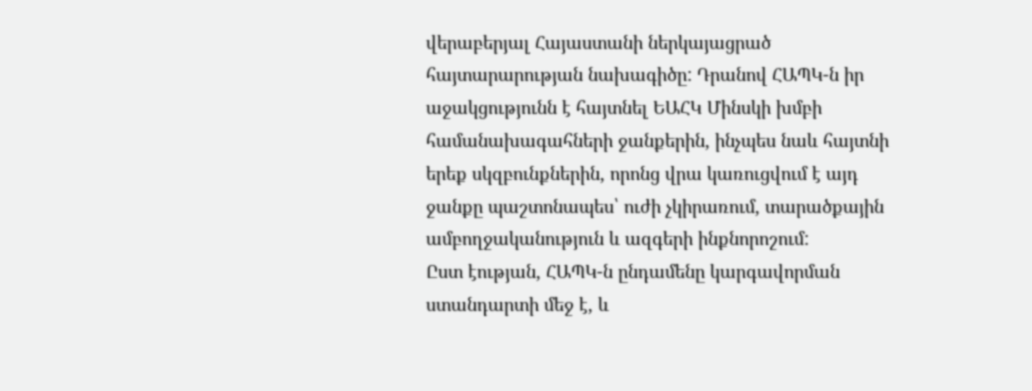վերաբերյալ Հայաստանի ներկայացրած հայտարարության նախագիծը: Դրանով ՀԱՊԿ-ն իր աջակցությունն է հայտնել ԵԱՀԿ Մինսկի խմբի համանախագահների ջանքերին, ինչպես նաև հայտնի երեք սկզբունքներին, որոնց վրա կառուցվում է այդ ջանքը պաշտոնապես՝ ուժի չկիրառում, տարածքային ամբողջականություն և ազգերի ինքնորոշում:
Ըստ էության, ՀԱՊԿ-ն ընդամենը կարգավորման ստանդարտի մեջ է, և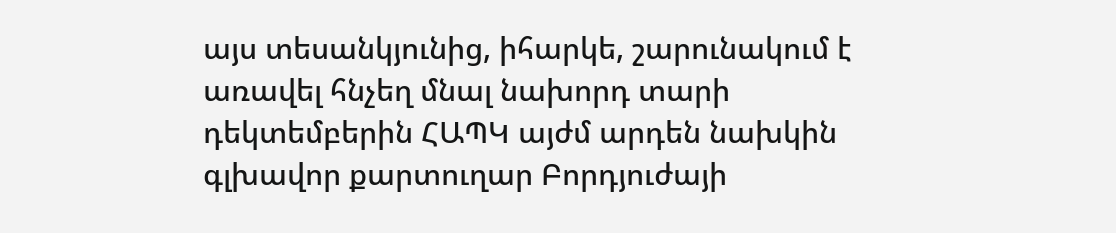այս տեսանկյունից, իհարկե, շարունակում է առավել հնչեղ մնալ նախորդ տարի դեկտեմբերին ՀԱՊԿ այժմ արդեն նախկին գլխավոր քարտուղար Բորդյուժայի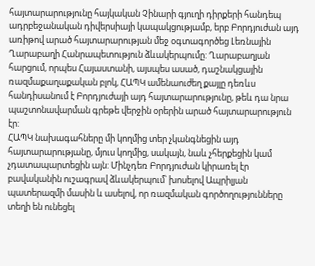հայտարարությունը հայկական Չինարի գյուղի դիրքերի հանդեպ ադրբեջանական դիվերսիայի կապակցությամբ, երբ Բորդյուժան այդ առիթով արած հայտարարության մեջ օգտագործեց Լեռնային Ղարաբաղի Հանրապետություն ձևակերպումը: Ղարաբաղյան հարցում, որպես Հայաստանի, այսպես ասած, դաշնակցային ռազմաքաղաքական բլոկ, ՀԱՊԿ ամենաուժեղ քայլը դեռևս հանդիսանում է Բորդյուժայի այդ հայտարարությունը, թեև դա նրա պաշտոնավարման գրեթե վերջին օրերին արած հայտարարություն էր:
ՀԱՊԿ նախագահները մի կողմից տեր չկանգնեցին այդ հայտարարությանը, մյուս կողմից, սակայն, նաև չհերքեցին կամ չդատապարտեցին այն: Մինչդեռ Բորդյուժան կիրառել էր բավականին ուշագրավ ձևակերպում՝ խոսելով Ապրիլյան պատերազմի մասին և ասելով, որ ռազմական գործողությունները տեղի են ունեցել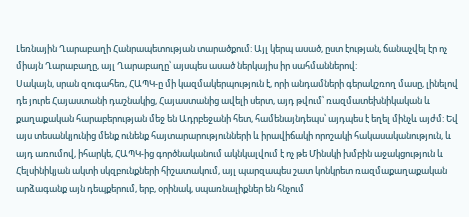Լեռնային Ղարաբաղի Հանրապետության տարածքում: Այլ կերպ ասած, ըստ էության, ճանաչվել էր ոչ միայն Ղարաբաղը, այլ Ղարաբաղը՝ այսպես ասած ներկայիս իր սահմաններով:
Սակայն, սրան զուգահեռ, ՀԱՊԿ-ը մի կազմակերպություն է, որի անդամների գերակշռող մասը, լինելով դե յուրե Հայաստանի դաշնակից, Հայաստանից ավելի սերտ, այդ թվում՝ ռազմատեխնիկական և քաղաքական հարաբերության մեջ են Ադրբեջանի հետ, համենայնդեպս՝ այդպես է եղել մինչև այժմ: Եվ այս տեսանկյունից մենք ունենք հայտարարությունների և իրավիճակի որոշակի հակասականություն, և այդ առումով, իհարկե, ՀԱՊԿ-ից գործնականում ակնկալվում է ոչ թե Մինսկի խմբին աջակցություն և Հելսինիկյան ակտի սկզբունքների հիշատակում, այլ պարզապես շատ կոնկրետ ռազմաքաղաքական արձագանք այն դեպքերում, երբ, օրինակ, սպառնալիքներ են հնչում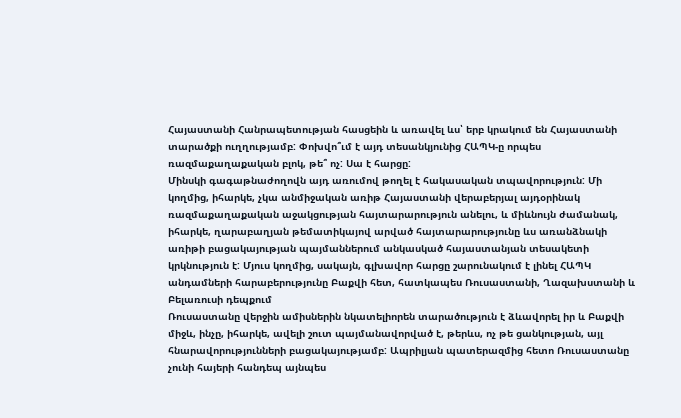Հայաստանի Հանրապետության հասցեին և առավել ևս՝ երբ կրակում են Հայաստանի տարածքի ուղղությամբ: Փոխվո՞ւմ է այդ տեսանկյունից ՀԱՊԿ-ը որպես ռազմաքաղաքական բլոկ, թե՞ ոչ: Սա է հարցը:
Մինսկի գագաթնաժողովն այդ առումով թողել է հակասական տպավորություն: Մի կողմից, իհարկե, չկա անմիջական առիթ Հայաստանի վերաբերյալ այդօրինակ ռազմաքաղաքական աջակցության հայտարարություն անելու, և միևնույն ժամանակ, իհարկե, ղարաբաղյան թեմատիկայով արված հայտարարությունը ևս առանձնակի առիթի բացակայության պայմաններում անկասկած հայաստանյան տեսակետի կրկնություն է: Մյուս կողմից, սակայն, գլխավոր հարցը շարունակում է լինել ՀԱՊԿ անդամների հարաբերությունը Բաքվի հետ, հատկապես Ռուսաստանի, Ղազախստանի և Բելառուսի դեպքում
Ռուսաստանը վերջին ամիսներին նկատելիորեն տարածություն է ձևավորել իր և Բաքվի միջև, ինչը, իհարկե, ավելի շուտ պայմանավորված է, թերևս, ոչ թե ցանկության, այլ հնարավորությունների բացակայությամբ: Ապրիլյան պատերազմից հետո Ռուսաստանը չունի հայերի հանդեպ այնպես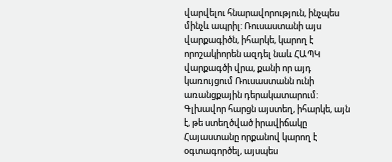վարվելու հնարավորություն, ինչպես մինչև ապրիլ: Ռուսաստանի այս վարքագիծն, իհարկե, կարող է որոշակիորեն ազդել նաև ՀԱՊԿ վարքագծի վրա, քանի որ այդ կառույցում Ռուսաստանն ունի առանցքային դերակատարում:
Գլխավոր հարցն այստեղ, իհարկե, այն է, թե ստեղծված իրավիճակը Հայաստանը որքանով կարող է օգտագործել, այսպես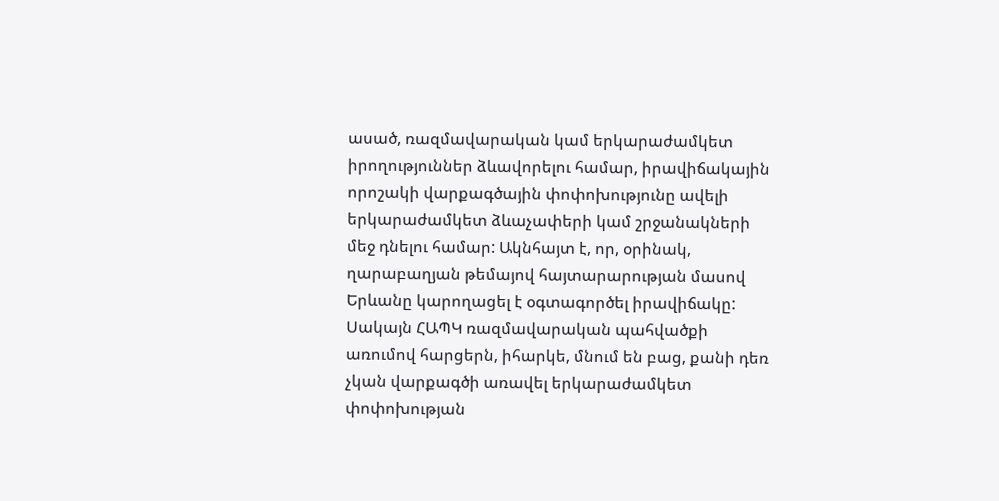ասած, ռազմավարական կամ երկարաժամկետ իրողություններ ձևավորելու համար, իրավիճակային որոշակի վարքագծային փոփոխությունը ավելի երկարաժամկետ ձևաչափերի կամ շրջանակների մեջ դնելու համար: Ակնհայտ է, որ, օրինակ, ղարաբաղյան թեմայով հայտարարության մասով Երևանը կարողացել է օգտագործել իրավիճակը: Սակայն ՀԱՊԿ ռազմավարական պահվածքի առումով հարցերն, իհարկե, մնում են բաց, քանի դեռ չկան վարքագծի առավել երկարաժամկետ փոփոխության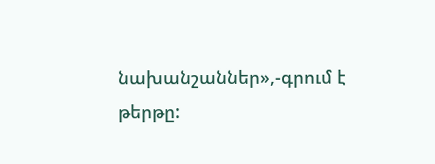նախանշաններ»,-գրում է թերթը: